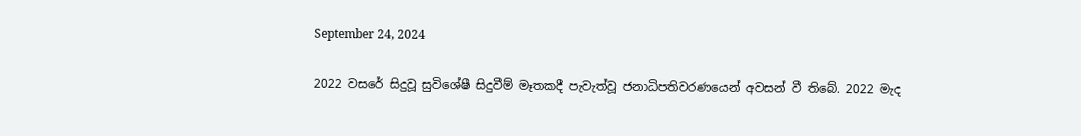September 24, 2024

2022 වසරේ සිදුවූ සුවිශේෂී සිදුවීම් මෑතකදී පැවැත්වූ ජනාධිපතිවරණයෙන් අවසන් වී තිබේ. 2022 මැද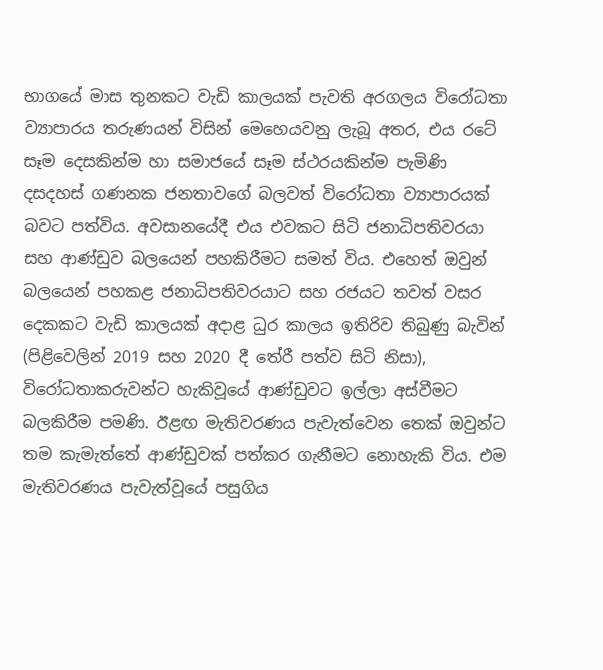භාගයේ මාස තුනකට වැඩි කාලයක් පැවති අරගලය විරෝධතා ව්‍යාපාරය තරුණයන් විසින් මෙහෙයවනු ලැබූ අතර, එය රටේ සෑම දෙසකින්ම හා සමාජයේ සෑම ස්ථරයකින්ම පැමිණි දසදහස් ගණනක ජනතාවගේ බලවත් විරෝධතා ව්‍යාපාරයක් බවට පත්විය. අවසානයේදී එය එවකට සිටි ජනාධිපතිවරයා සහ ආණ්ඩුව බලයෙන් පහකිරීමට සමත් විය. එහෙත් ඔවුන් බලයෙන් පහකළ ජනාධිපතිවරයාට සහ රජයට තවත් වසර දෙකකට වැඩි කාලයක් අදාළ ධුර කාලය ඉතිරිව තිබුණු බැවින් (පිළිවෙලින් 2019 සහ 2020 දී තේරී පත්ව සිටි නිසා), විරෝධතාකරුවන්ට හැකිවූයේ ආණ්ඩුවට ඉල්ලා අස්වීමට බලකිරීම පමණි. ඊළඟ මැතිවරණය පැවැත්වෙන තෙක් ඔවුන්ට තම කැමැත්තේ ආණ්ඩුවක් පත්කර ගැනීමට නොහැකි විය. එම මැතිවරණය පැවැත්වූයේ පසුගිය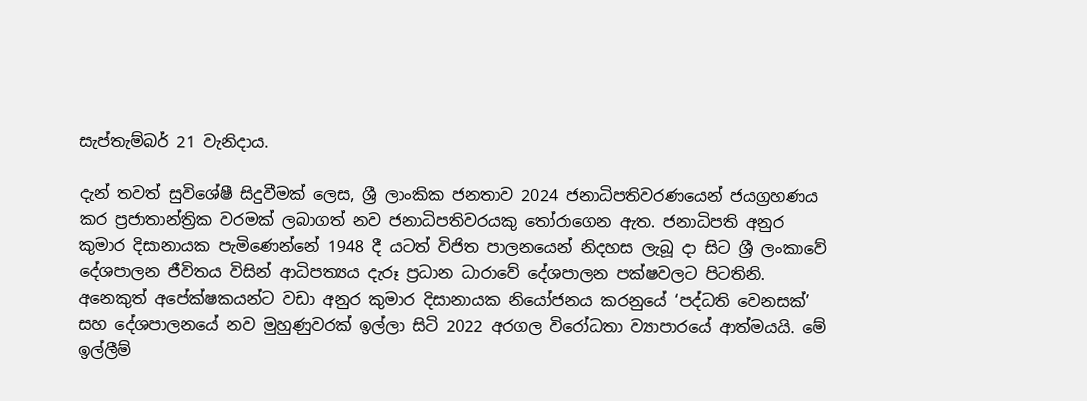සැප්තැම්බර් 21 වැනිදාය.

දැන් තවත් සුවිශේෂී සිදුවීමක් ලෙස, ශ්‍රී ලාංකික ජනතාව 2024 ජනාධිපතිවරණයෙන් ජයග්‍රහණය කර ප්‍රජාතාන්ත්‍රික වරමක් ලබාගත් නව ජනාධිපතිවරයකු තෝරාගෙන ඇත. ජනාධිපති අනුර කුමාර දිසානායක පැමිණෙන්නේ 1948 දී යටත් විජිත පාලනයෙන් නිදහස ලැබූ දා සිට ශ්‍රී ලංකාවේ දේශපාලන ජීවිතය විසින් ආධිපත්‍යය දැරූ ප්‍රධාන ධාරාවේ දේශපාලන පක්ෂවලට පිටතිනි. අනෙකුත් අපේක්ෂකයන්ට වඩා අනුර කුමාර දිසානායක නියෝජනය කරනුයේ ‘පද්ධති වෙනසක්’ සහ දේශපාලනයේ නව මුහුණුවරක් ඉල්ලා සිටි 2022 අරගල විරෝධතා ව්‍යාපාරයේ ආත්මයයි. මේ ඉල්ලීම්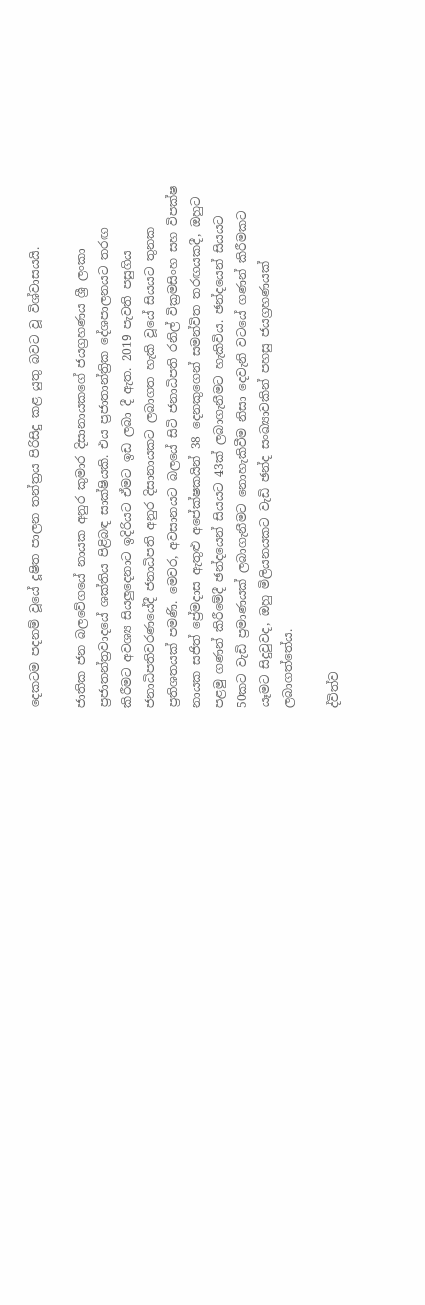දෙකටම පදනම් වූයේ දූෂිත පාලන තන්ත්‍රය පිරිසිදු කළ යුතු බවට වූ විශ්වාසයයි.

ජාතික ජන බලවේගයේ නායක අනුර කුමාර දිසානායකගේ ජයග්‍රහණය ශ්‍රී ලංකා ප්‍රජාතන්ත්‍රවාදයේ ශක්තිය පිළිබඳ සාක්ෂියකි. එය ප්‍රජාතාන්ත්‍රික දේශපාලනයට තරඟ කිරීමට අවශ්‍ය සියලුදෙනාට ඉදිරියට ඒමට ඉඩ ලබා දී ඇත. 2019 පැවති පසුගිය ජනාධිපතිවරණයේදී ජනාධිපති අනුර දිසානායකට ලබාගත හැකි වූයේ සියයට තුනක ප්‍රතිශතයක් පමණි. මෙවර, අවසානයට බලයේ සිටි ජනාධිපති රනිල් වික්‍රමසිංහ සහ විපක්ෂ නායක සජිත් ප්‍රේමදාස ඇතුළු අපේක්ෂකයින් 38 දෙනකුගෙන් සමන්විත තරඟයකදී, ඔහුට පළමු ගණන් කිරීමේදී ඡන්දයෙන් සියයට 43ක් ලබාගැනීමට හැකිවිය. ඡන්දයෙන් සියයට 50කට වැඩි ප්‍රමාණයක් ලබාගැනීමට නොහැකිවීම නිසා දෙවැනි වටයේ ගණන් කිරීමකට යෑමට සිදුවුවද, ඔහු මිලියනයකට වැඩි ඡන්ද සංඛ්‍යාවකින් පහසු ජයග්‍රහණයක් ලබාගත්තේය.

ද්විත්ව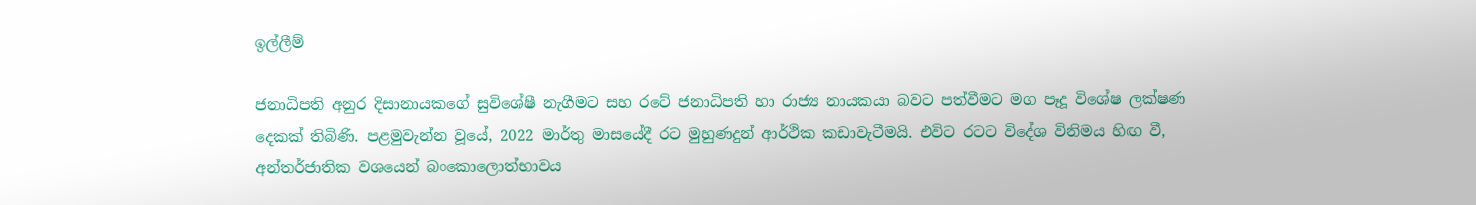ඉල්ලීම්

ජනාධිපති අනුර දිසානායකගේ සුවිශේෂී නැගීමට සහ රටේ ජනාධිපති හා රාජ්‍ය නායකයා බවට පත්වීමට මග පෑදූ විශේෂ ලක්ෂණ දෙකක් තිබිණි. පළමුවැන්න වූයේ, 2022 මාර්තු මාසයේදී රට මුහුණදුන් ආර්ථික කඩාවැටීමයි. එවිට රටට විදේශ විනිමය හිඟ වී, අන්තර්ජාතික වශයෙන් බංකොලොත්භාවය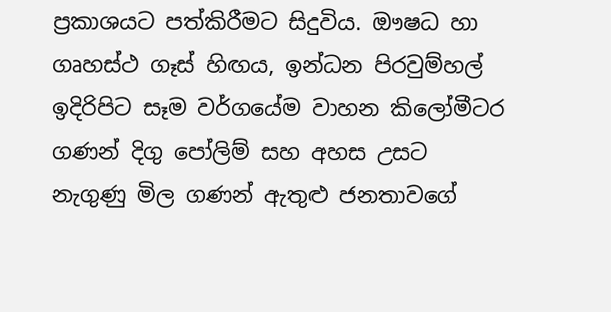ප්‍රකාශයට පත්කිරීමට සිදුවිය. ඖෂධ හා ගෘහස්ථ ගෑස් හිඟය, ඉන්ධන පිරවුම්හල් ඉදිරිපිට සෑම වර්ගයේම වාහන කිලෝමීටර ගණන් දිගු පෝලිම් සහ අහස උසට නැගුණු මිල ගණන් ඇතුළු ජනතාවගේ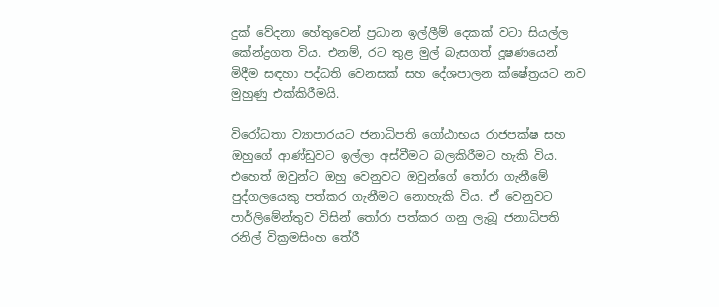දුක් වේදනා හේතුවෙන් ප්‍රධාන ඉල්ලීම් දෙකක් වටා සියල්ල කේන්ද්‍රගත විය. එනම්, රට තුළ මුල් බැසගත් දූෂණයෙන් මිදීම සඳහා පද්ධති වෙනසක් සහ දේශපාලන ක්ෂේත්‍රයට නව මුහුණු එක්කිරීමයි.

විරෝධතා ව්‍යාපාරයට ජනාධිපති ගෝඨාභය රාජපක්ෂ සහ ඔහුගේ ආණ්ඩුවට ඉල්ලා අස්වීමට බලකිරීමට හැකි විය. එහෙත් ඔවුන්ට ඔහු වෙනුවට ඔවුන්ගේ තෝරා ගැනීමේ පුද්ගලයෙකු පත්කර ගැනීමට නොහැකි විය. ඒ වෙනුවට පාර්ලිමේන්තුව විසින් තෝරා පත්කර ගනු ලැබූ ජනාධිපති රනිල් වික්‍රමසිංහ තේරී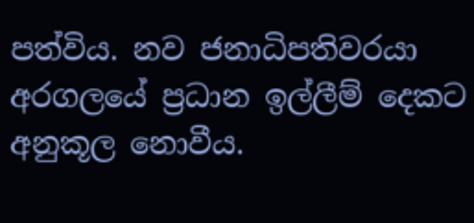පත්විය. නව ජනාධිපතිවරයා අරගලයේ ප්‍රධාන ඉල්ලීම් දෙකට අනුකූල නොවීය.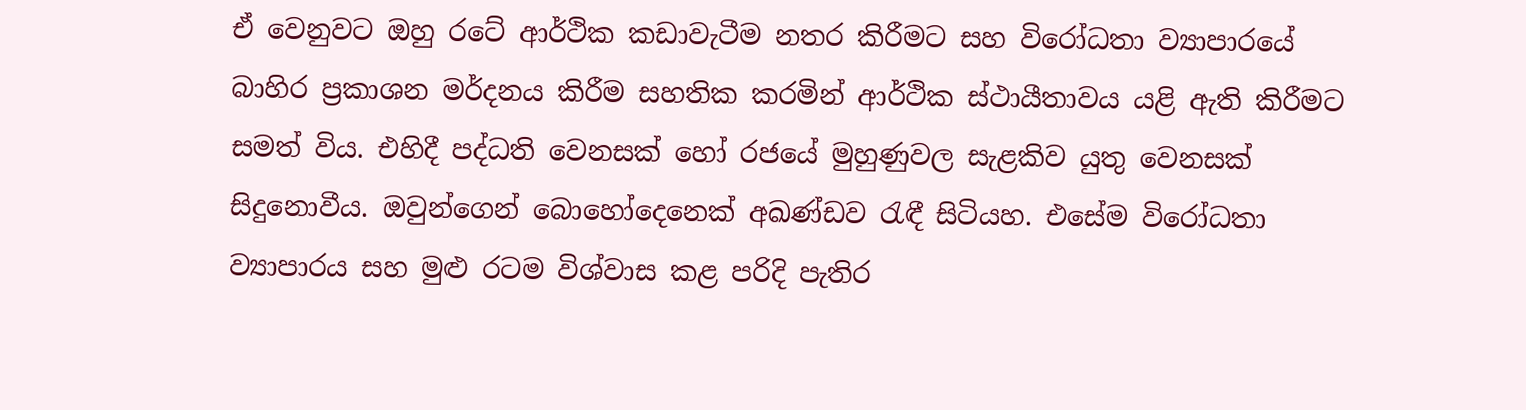ඒ වෙනුවට ඔහු රටේ ආර්ථික කඩාවැටීම නතර කිරීමට සහ විරෝධතා ව්‍යාපාරයේ බාහිර ප්‍රකාශන මර්දනය කිරීම සහතික කරමින් ආර්ථික ස්ථායීතාවය යළි ඇති කිරීමට සමත් විය. එහිදී පද්ධති වෙනසක් හෝ රජයේ මුහුණුවල සැළකිව යුතු වෙනසක් සිදුනොවීය. ඔවුන්ගෙන් බොහෝදෙනෙක් අඛණ්ඩව රැඳී සිටියහ. එසේම විරෝධතා ව්‍යාපාරය සහ මුළු රටම විශ්වාස කළ පරිදි පැතිර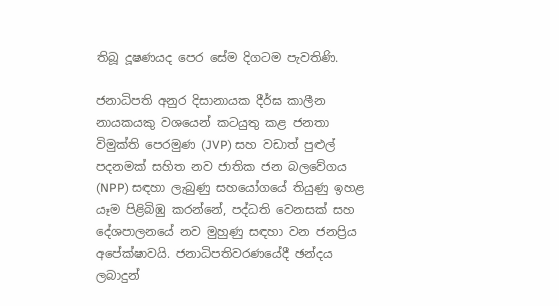තිබූ දූෂණයද පෙර සේම දිගටම පැවතිණි.

ජනාධිපති අනුර දිසානායක දීර්ඝ කාලීන නායකයකු වශයෙන් කටයුතු කළ ජනතා විමුක්ති පෙරමුණ (JVP) සහ වඩාත් පුළුල් පදනමක් සහිත නව ජාතික ජන බලවේගය (NPP) සඳහා ලැබුණු සහයෝගයේ තියුණු ඉහළ යෑම පිළිබිඹු කරන්නේ, පද්ධති වෙනසක් සහ දේශපාලනයේ නව මුහුණු සඳහා වන ජනප්‍රිය අපේක්ෂාවයි. ජනාධිපතිවරණයේදී ඡන්දය ලබාදුන්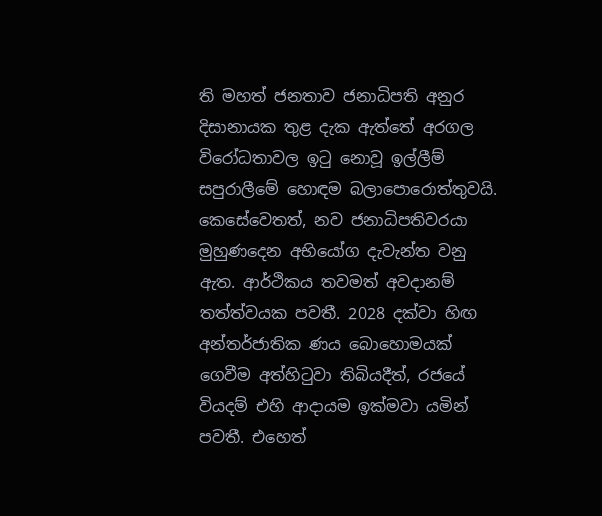ති මහත් ජනතාව ජනාධිපති අනුර දිසානායක තුළ දැක ඇත්තේ අරගල විරෝධතාවල ඉටු නොවූ ඉල්ලීම් සපුරාලීමේ හොඳම බලාපොරොත්තුවයි. කෙසේවෙතත්, නව ජනාධිපතිවරයා මුහුණදෙන අභියෝග දැවැන්ත වනු ඇත. ආර්ථිකය තවමත් අවදානම් තත්ත්වයක පවතී. 2028 දක්වා හිඟ අන්තර්ජාතික ණය බොහොමයක් ගෙවීම අත්හිටුවා තිබියදීත්, රජයේ වියදම් එහි ආදායම ඉක්මවා යමින් පවතී. එහෙත්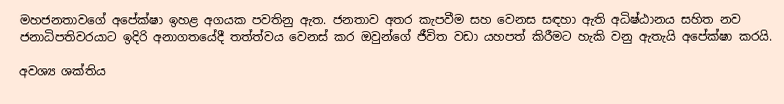මහජනතාවගේ අපේක්ෂා ඉහළ අගයක පවතිනු ඇත. ජනතාව අතර කැපවීම සහ වෙනස සඳහා ඇති අධිෂ්ඨානය සහිත නව ජනාධිපතිවරයාට ඉදිරි අනාගතයේදී තත්ත්වය වෙනස් කර ඔවුන්ගේ ජීවිත වඩා යහපත් කිරීමට හැකි වනු ඇතැයි අපේක්ෂා කරයි.

අවශ්‍ය ශක්තිය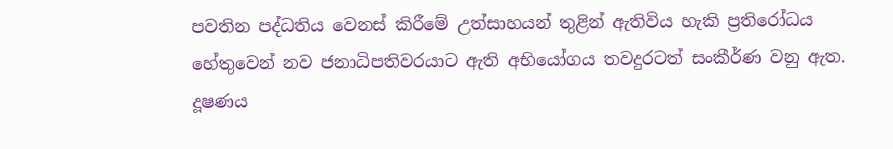පවතින පද්ධතිය වෙනස් කිරීමේ උත්සාහයන් තුළින් ඇතිවිය හැකි ප්‍රතිරෝධය හේතුවෙන් නව ජනාධිපතිවරයාට ඇති අභියෝගය තවදුරටත් සංකීර්ණ වනු ඇත. දූෂණය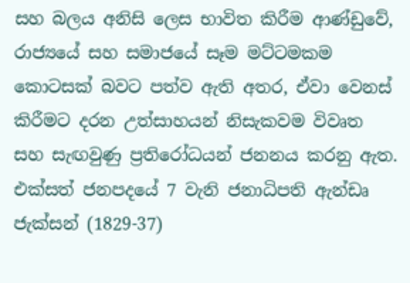සහ බලය අනිසි ලෙස භාවිත කිරීම ආණ්ඩුවේ, රාජ්‍යයේ සහ සමාජයේ සෑම මට්ටමකම කොටසක් බවට පත්ව ඇති අතර, ඒවා වෙනස් කිරීමට දරන උත්සාහයන් නිසැකවම විවෘත සහ සැඟවුණු ප්‍රතිරෝධයන් ජනනය කරනු ඇත. එක්සත් ජනපදයේ 7 වැනි ජනාධිපති ඇන්ඩෘ ජැක්සන් (1829-37)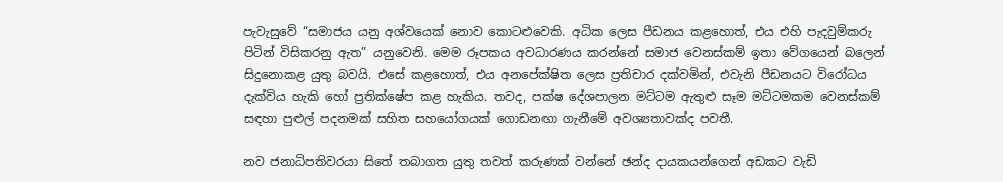පැවැසුවේ “සමාජය යනු අශ්වයෙක් නොව කොටළුවෙකි. අධික ලෙස පීඩනය කළහොත්, එය එහි පැදවුම්කරු පිටින් විසිකරනු ඇත” යනුවෙනි. මෙම රූපකය අවධාරණය කරන්නේ සමාජ වෙනස්කම් ඉතා වේගයෙන් බලෙන් සිදුනොකළ යුතු බවයි. එසේ කළහොත්, එය අනපේක්ෂිත ලෙස ප්‍රතිචාර දක්වමින්, එවැනි පීඩනයට විරෝධය දැක්විය හැකි හෝ ප්‍රතික්ෂේප කළ හැකිය. තවද, පක්ෂ දේශපාලන මට්ටම ඇතුළු සෑම මට්ටමකම වෙනස්කම් සඳහා පුළුල් පදනමක් සහිත සහයෝගයක් ගොඩනඟා ගැනීමේ අවශ්‍යතාවක්ද පවතී.

නව ජනාධිපතිවරයා සිතේ තබාගත යුතු තවත් කරුණක් වන්නේ ඡන්ද දායකයන්ගෙන් අඩකට වැඩි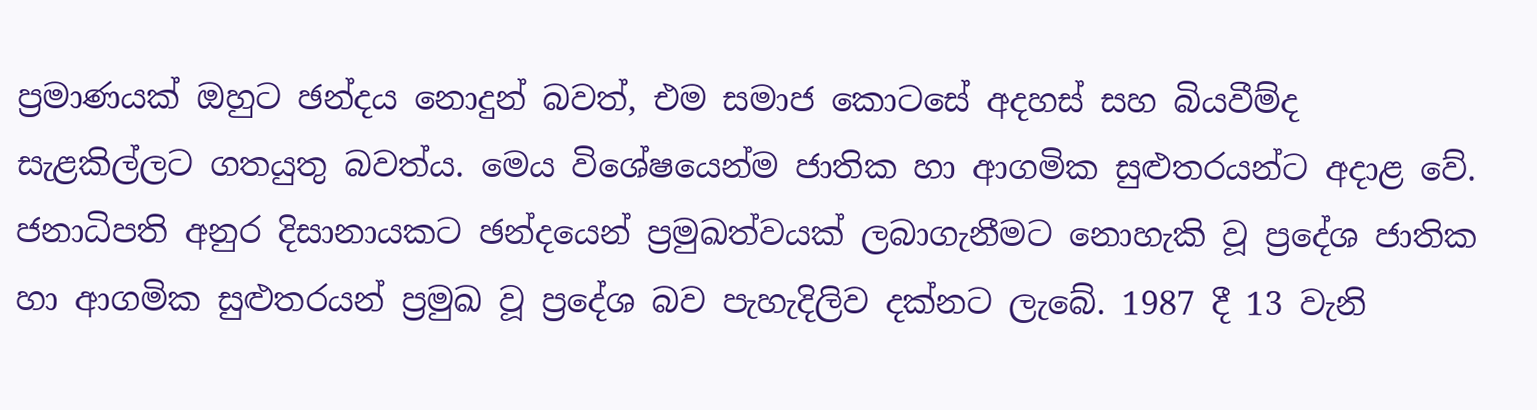ප්‍රමාණයක් ඔහුට ඡන්දය නොදුන් බවත්, එම සමාජ කොටසේ අදහස් සහ බියවීම්ද සැළකිල්ලට ගතයුතු බවත්ය. මෙය විශේෂයෙන්ම ජාතික හා ආගමික සුළුතරයන්ට අදාළ වේ. ජනාධිපති අනුර දිසානායකට ඡන්දයෙන් ප්‍රමුඛත්වයක් ලබාගැනීමට නොහැකි වූ ප්‍රදේශ ජාතික හා ආගමික සුළුතරයන් ප්‍රමුඛ වූ ප්‍රදේශ බව පැහැදිලිව දක්නට ලැබේ. 1987 දී 13 වැනි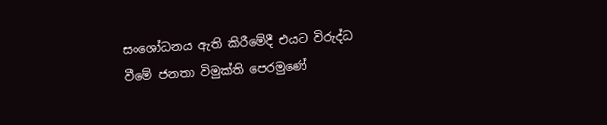සංශෝධනය ඇති කිරීමේදී එයට විරුද්ධ වීමේ ජනතා විමුක්ති පෙරමුණේ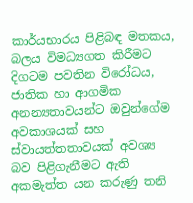කාර්යභාරය පිළිබඳ මතකය, බලය විමධ්‍යගත කිරීමට දිගටම පවතින විරෝධය, ජාතික හා ආගමික අනන්‍යතාවයන්ට ඔවුන්ගේම අවකාශයක් සහ ස්වායත්තතාවයක් අවශ්‍ය බව පිළිගැනීමට ඇති අකමැත්ත යන කරුණු තනි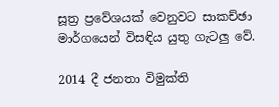සූත්‍ර ප්‍රවේශයක් වෙනුවට සාකච්ඡා මාර්ගයෙන් විසඳිය යුතු ගැටලු වේ.

2014 දී ජනතා විමුක්ති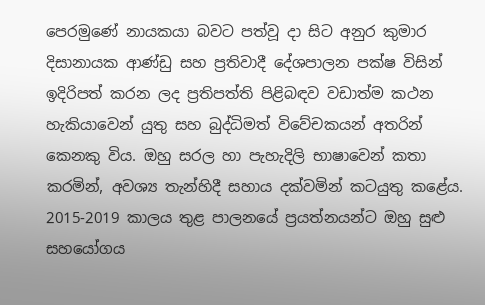පෙරමුණේ නායකයා බවට පත්වූ දා සිට අනුර කුමාර දිසානායක ආණ්ඩු සහ ප්‍රතිවාදී දේශපාලන පක්ෂ විසින් ඉදිරිපත් කරන ලද ප්‍රතිපත්ති පිළිබඳව වඩාත්ම කථන හැකියාවෙන් යුතු සහ බුද්ධිමත් විවේචකයන් අතරින් කෙනකු විය. ඔහු සරල හා පැහැදිලි භාෂාවෙන් කතා කරමින්, අවශ්‍ය තැන්හිදී සහාය දක්වමින් කටයුතු කළේය. 2015-2019 කාලය තුළ පාලනයේ ප්‍රයත්නයන්ට ඔහු සුළු සහයෝගය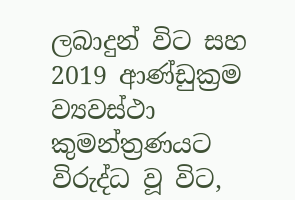ලබාදුන් විට සහ 2019 ආණ්ඩුක්‍රම ව්‍යවස්ථා කුමන්ත්‍රණයට විරුද්ධ වූ විට,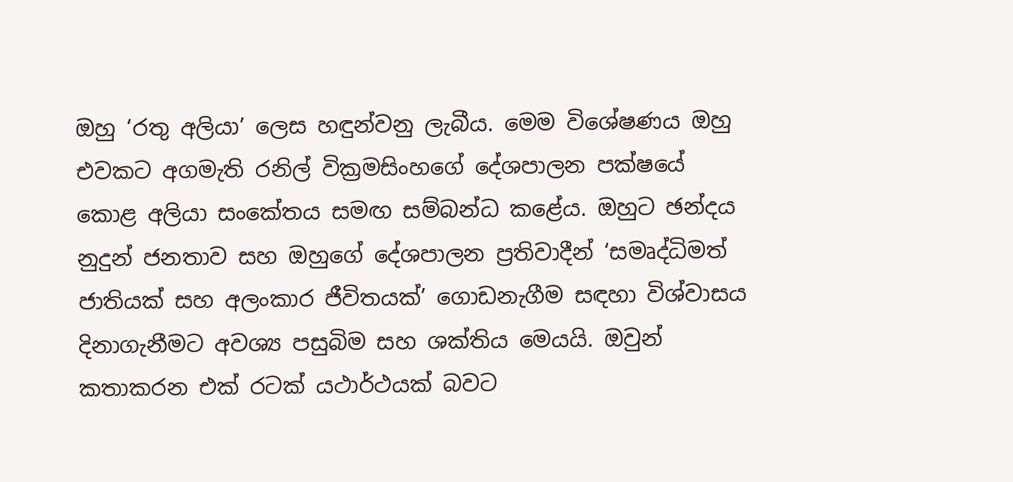ඔහු ‘රතු අලියා’ ලෙස හඳුන්වනු ලැබීය. මෙම විශේෂණය ඔහු එවකට අගමැති රනිල් වික්‍රමසිංහගේ දේශපාලන පක්ෂයේ කොළ අලියා සංකේතය සමඟ සම්බන්ධ කළේය. ඔහුට ඡන්දය නුදුන් ජනතාව සහ ඔහුගේ දේශපාලන ප්‍රතිවාදීන් ‘සමෘද්ධිමත් ජාතියක් සහ අලංකාර ජීවිතයක්’ ගොඩනැගීම සඳහා විශ්වාසය දිනාගැනීමට අවශ්‍ය පසුබිම සහ ශක්තිය මෙයයි. ඔවුන් කතාකරන එක් රටක් යථාර්ථයක් බවට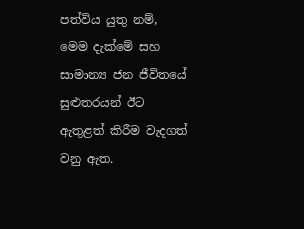පත්විය යුතු නම්, මෙම දැක්මේ සහ සාමාන්‍ය ජන ජීවිතයේ සුළුතරයන් ඊට ඇතුළත් කිරීම වැදගත් වනු ඇත.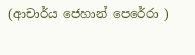(ආචාර්ය ජෙහාන් පෙරේරා )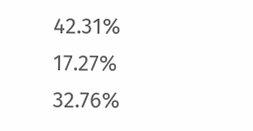42.31%
17.27%
32.76%